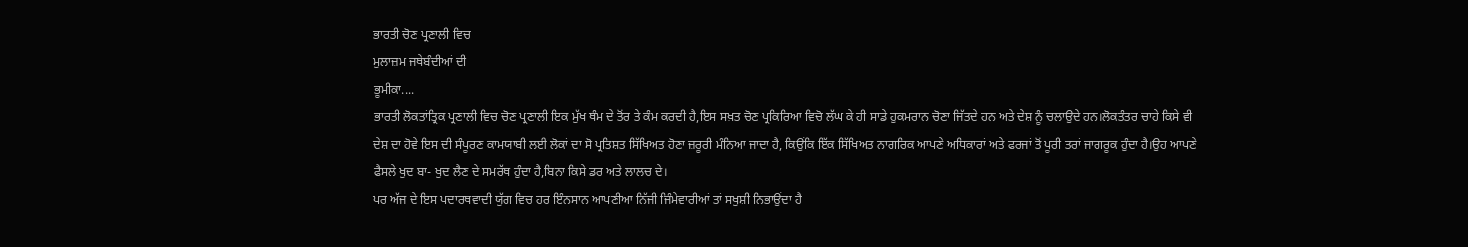ਭਾਰਤੀ ਚੋਣ ਪ੍ਰਣਾਲੀ ਵਿਚ
ਮੁਲਾਜ਼ਮ ਜਥੇਬੰਦੀਆਂ ਦੀ
ਭੂਮੀਕਾ....
ਭਾਰਤੀ ਲੋਕਤਾਂਤ੍ਰਿਕ ਪ੍ਰਣਾਲੀ ਵਿਚ ਚੋਣ ਪ੍ਰਣਾਲੀ ਇਕ ਮੁੱਖ ਥੰਮ ਦੇ ਤੋਂਰ ਤੇ ਕੰਮ ਕਰਦੀ ਹੈ,ਇਸ ਸਖ਼ਤ ਚੋਣ ਪ੍ਰਕਿਰਿਆ ਵਿਚੋ ਲੱਘ ਕੇ ਹੀ ਸਾਡੇ ਹੁਕਮਰਾਨ ਚੋਣਾ ਜਿੱਤਦੇ ਹਨ ਅਤੇ ਦੇਸ਼ ਨੂੰ ਚਲਾਉਦੇ ਹਨ।ਲੋਕਤੰਤਰ ਚਾਹੇ ਕਿਸੇ ਵੀ ਦੇਸ਼ ਦਾ ਹੋਵੇ ਇਸ ਦੀ ਸੰਪੂਰਣ ਕਾਮਯਾਬੀ ਲਈ ਲੋਕਾਂ ਦਾ ਸੋ ਪ੍ਰਤਿਸ਼ਤ ਸਿੱਖਿਅਤ ਹੋਣਾ ਜ਼ਰੂਰੀ ਮੰਨਿਆ ਜਾਦਾ ਹੈ, ਕਿਉਂਕਿ ਇੱਕ ਸਿੱਖਿਅਤ ਨਾਗਰਿਕ ਆਪਣੇ ਅਧਿਕਾਰਾਂ ਅਤੇ ਫਰਜਾਂ ਤੋਂ ਪੂਰੀ ਤਰਾਂ ਜਾਗਰੂਕ ਹੁੰਦਾ ਹੈ।ਉਹ ਆਪਣੇ ਫੈਸਲੇ ਖੁਦ ਬਾ- ਖੁਦ ਲੈਣ ਦੇ ਸਮਰੱਥ ਹੁੰਦਾ ਹੈ,ਬਿਨਾ ਕਿਸੇ ਡਰ ਅਤੇ ਲਾਲਚ ਦੇ।
ਪਰ ਅੱਜ ਦੇ ਇਸ ਪਦਾਰਥਵਾਦੀ ਯੁੱਗ ਵਿਚ ਹਰ ਇੰਨਸਾਨ ਆਪਣੀਆ ਨਿੱਜੀ ਜਿੰਮੇਵਾਰੀਆਂ ਤਾਂ ਸਖੁਸ਼ੀ ਨਿਭਾਉਂਦਾ ਹੈ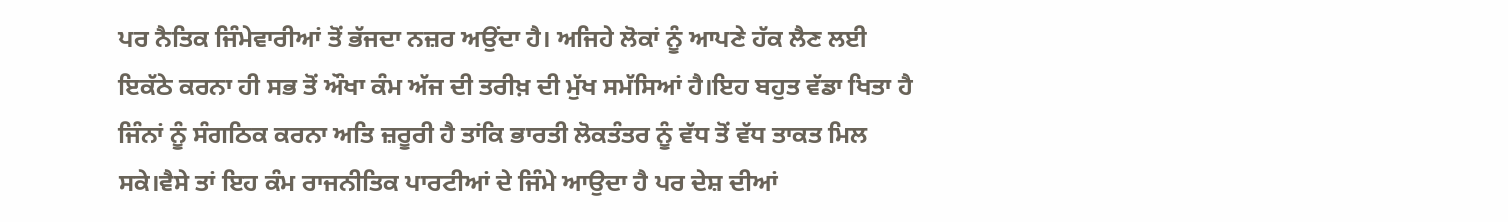ਪਰ ਨੈਤਿਕ ਜਿੰਮੇਵਾਰੀਆਂ ਤੋਂ ਭੱਜਦਾ ਨਜ਼ਰ ਅਉਂਦਾ ਹੈ। ਅਜਿਹੇ ਲੋਕਾਂ ਨੂੰ ਆਪਣੇ ਹੱਕ ਲੈਣ ਲਈ ਇਕੱਠੇ ਕਰਨਾ ਹੀ ਸਭ ਤੋਂ ਔਖਾ ਕੰਮ ਅੱਜ ਦੀ ਤਰੀਖ਼ ਦੀ ਮੁੱਖ ਸਮੱਸਿਆਂ ਹੈ।ਇਹ ਬਹੁਤ ਵੱਡਾ ਖਿਤਾ ਹੈ ਜਿੰਨਾਂ ਨੂੰ ਸੰਗਠਿਕ ਕਰਨਾ ਅਤਿ ਜ਼ਰੂਰੀ ਹੈ ਤਾਂਕਿ ਭਾਰਤੀ ਲੋਕਤੰਤਰ ਨੂੰ ਵੱਧ ਤੋਂ ਵੱਧ ਤਾਕਤ ਮਿਲ ਸਕੇ।ਵੈਸੇ ਤਾਂ ਇਹ ਕੰਮ ਰਾਜਨੀਤਿਕ ਪਾਰਟੀਆਂ ਦੇ ਜਿੰਮੇ ਆਉਦਾ ਹੈ ਪਰ ਦੇਸ਼ ਦੀਆਂ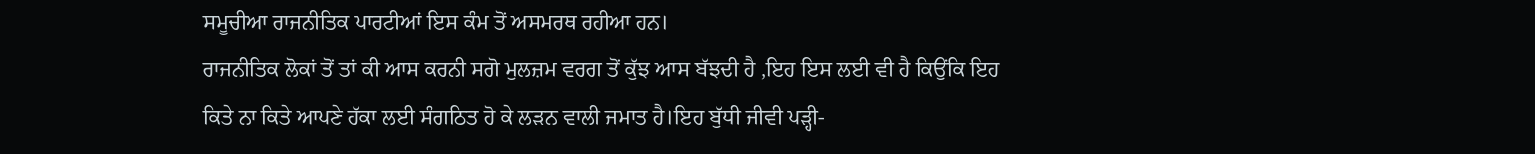ਸਮੂਚੀਆ ਰਾਜਨੀਤਿਕ ਪਾਰਟੀਆਂ ਇਸ ਕੰਮ ਤੋਂ ਅਸਮਰਥ ਰਹੀਆ ਹਨ।
ਰਾਜਨੀਤਿਕ ਲੋਕਾਂ ਤੋਂ ਤਾਂ ਕੀ ਆਸ ਕਰਨੀ ਸਗੋ ਮੁਲਜ਼ਮ ਵਰਗ ਤੋਂ ਕੁੱਝ ਆਸ ਬੱਝਦੀ ਹੈ ,ਇਹ ਇਸ ਲਈ ਵੀ ਹੈ ਕਿਉਂਕਿ ਇਹ ਕਿਤੇ ਨਾ ਕਿਤੇ ਆਪਣੇ ਹੱਕਾ ਲਈ ਸੰਗਠਿਤ ਹੋ ਕੇ ਲੜਨ ਵਾਲੀ ਜਮਾਤ ਹੈ।ਇਹ ਬੁੱਧੀ ਜੀਵੀ ਪੜ੍ਹੀ-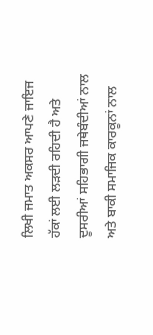ਲਿਖੀ ਜਮਾਤ ਅਕਸਰ ਆਪਣੇ ਜਾਇਜ ਹੱਕਾਂ ਲਈ ਲੜਦੀ ਰਹਿਦੀ ਹੈ ਅਤੇ ਦੂਸਰੀਆਂ ਸਹਿਭਾਗੀ ਜਥੇਬੰਦੀਆਂ ਨਾਲ ਅਤੇ ਬਾਕੀ ਸਮਾਜਿਕ ਕਾਰਕੂਨਾਂ ਨਾਲ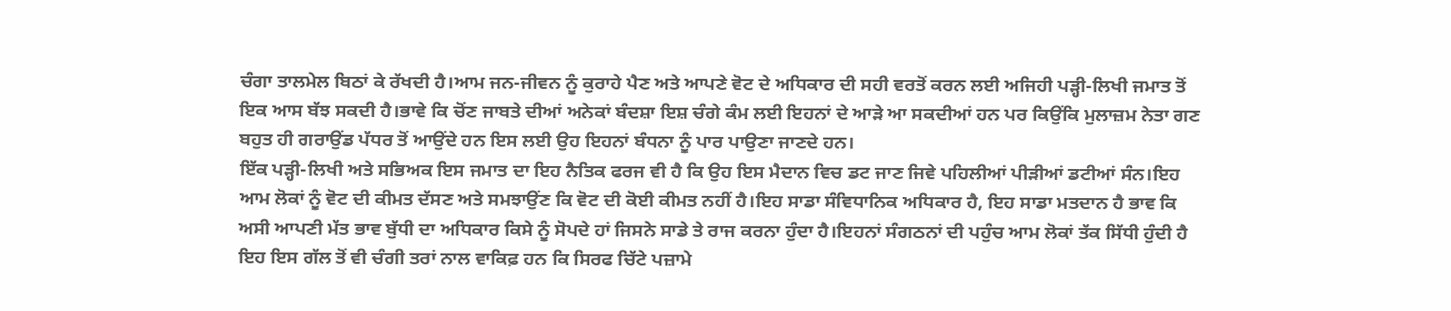ਚੰਗਾ ਤਾਲਮੇਲ ਬਿਠਾਂ ਕੇ ਰੱਖਦੀ ਹੈ।ਆਮ ਜਨ-ਜੀਵਨ ਨੂੰ ਕੁਰਾਹੇ ਪੈਣ ਅਤੇ ਆਪਣੇ ਵੋਟ ਦੇ ਅਧਿਕਾਰ ਦੀ ਸਹੀ ਵਰਤੋਂ ਕਰਨ ਲਈ ਅਜਿਹੀ ਪੜ੍ਹੀ-ਲਿਖੀ ਜਮਾਤ ਤੋਂ ਇਕ ਆਸ ਬੱਝ ਸਕਦੀ ਹੈ।ਭਾਵੇ ਕਿ ਚੋਂਣ ਜਾਬਤੇ ਦੀਆਂ ਅਨੇਕਾਂ ਬੰਦਸ਼ਾ ਇਸ਼ ਚੰਗੇ ਕੰਮ ਲਈ ਇਹਨਾਂ ਦੇ ਆੜੇ ਆ ਸਕਦੀਆਂ ਹਨ ਪਰ ਕਿਉਂਕਿ ਮੁਲਾਜ਼ਮ ਨੇਤਾ ਗਣ ਬਹੁਤ ਹੀ ਗਰਾਉਂਡ ਪੱਧਰ ਤੋਂ ਆਉਂਦੇ ਹਨ ਇਸ ਲਈ ਉਹ ਇਹਨਾਂ ਬੰਧਨਾ ਨੂੰ ਪਾਰ ਪਾਉਣਾ ਜਾਣਦੇ ਹਨ।
ਇੱਕ ਪੜ੍ਹੀ-ਲਿਖੀ ਅਤੇ ਸਭਿਅਕ ਇਸ ਜਮਾਤ ਦਾ ਇਹ ਨੈਤਿਕ ਫਰਜ ਵੀ ਹੈ ਕਿ ਉਹ ਇਸ ਮੈਦਾਨ ਵਿਚ ਡਟ ਜਾਣ ਜਿਵੇ ਪਹਿਲੀਆਂ ਪੀੜੀਆਂ ਡਟੀਆਂ ਸੰਨ।ਇਹ ਆਮ ਲੋਕਾਂ ਨੂੰ ਵੋਟ ਦੀ ਕੀਮਤ ਦੱਸਣ ਅਤੇ ਸਮਝਾਉਂਣ ਕਿ ਵੋਟ ਦੀ ਕੋਈ ਕੀਮਤ ਨਹੀਂ ਹੈ।ਇਹ ਸਾਡਾ ਸੰਵਿਧਾਨਿਕ ਅਧਿਕਾਰ ਹੈ, ਇਹ ਸਾਡਾ ਮਤਦਾਨ ਹੈ ਭਾਵ ਕਿ ਅਸੀ ਆਪਣੀ ਮੱਤ ਭਾਵ ਬੁੱਧੀ ਦਾ ਅਧਿਕਾਰ ਕਿਸੇ ਨੂੰ ਸੋਪਦੇ ਹਾਂ ਜਿਸਨੇ ਸਾਡੇ ਤੇ ਰਾਜ ਕਰਨਾ ਹੁੰਦਾ ਹੈ।ਇਹਨਾਂ ਸੰਗਠਨਾਂ ਦੀ ਪਹੁੰਚ ਆਮ ਲੋਕਾਂ ਤੱਕ ਸਿੱਧੀ ਹੁੰਦੀ ਹੈ ਇਹ ਇਸ ਗੱਲ ਤੋਂ ਵੀ ਚੰਗੀ ਤਰਾਂ ਨਾਲ ਵਾਕਿਫ਼ ਹਨ ਕਿ ਸਿਰਫ ਚਿੱਟੇ ਪਜ਼ਾਮੇ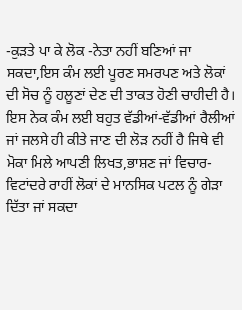-ਕੁੜਤੇ ਪਾ ਕੇ ਲੋਕ -ਨੇਤਾ ਨਹੀਂ ਬਣਿਆਂ ਜਾ ਸਕਦਾ,ਇਸ ਕੰਮ ਲਈ ਪੂਰਣ ਸਮਰਪਣ ਅਤੇ ਲੋਕਾਂ ਦੀ ਸੋਚ ਨੂੰ ਹਲੂਣਾਂ ਦੇਣ ਦੀ ਤਾਕਤ ਹੋਣੀ ਚਾਹੀਦੀ ਹੈ।
ਇਸ ਨੇਕ ਕੰਮ ਲਈ ਬਹੁਤ ਵੱਡੀਆਂ-ਵੱਡੀਆਂ ਰੈਲੀਆਂ ਜਾਂ ਜਲਸੇ ਹੀ ਕੀਤੇ ਜਾਣ ਦੀ ਲੋੜ ਨਹੀਂ ਹੈ ਜਿਥੇ ਵੀ ਮੋਕਾ ਮਿਲੇ ਆਪਣੀ ਲਿਖਤ,ਭਾਸ਼ਣ ਜਾਂ ਵਿਚਾਰ-ਵਿਟਾਂਦਰੇ ਰਾਹੀਂ ਲੋਕਾਂ ਦੇ ਮਾਨਸਿਕ ਪਟਲ ਨੂੰ ਗੇੜਾ ਦਿੱਤਾ ਜਾਂ ਸਕਦਾ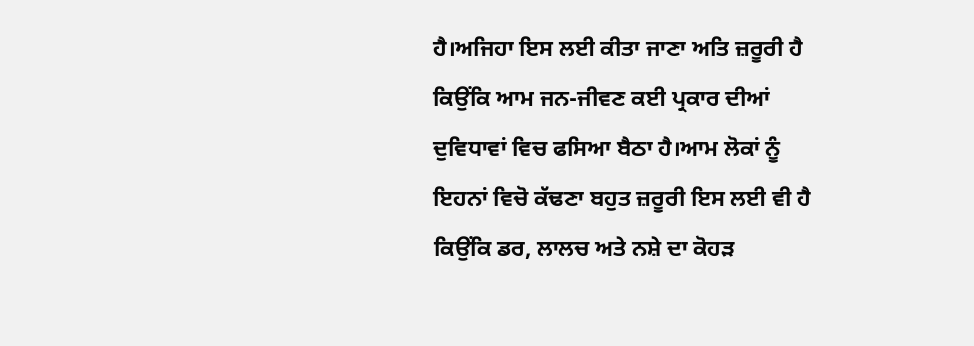ਹੈ।ਅਜਿਹਾ ਇਸ ਲਈ ਕੀਤਾ ਜਾਣਾ ਅਤਿ ਜ਼ਰੂਰੀ ਹੈ ਕਿਉਂਕਿ ਆਮ ਜਨ-ਜੀਵਣ ਕਈ ਪ੍ਰਕਾਰ ਦੀਆਂ ਦੁਵਿਧਾਵਾਂ ਵਿਚ ਫਸਿਆ ਬੈਠਾ ਹੈ।ਆਮ ਲੋਕਾਂ ਨੂੰ ਇਹਨਾਂ ਵਿਚੋ ਕੱਢਣਾ ਬਹੁਤ ਜ਼ਰੂਰੀ ਇਸ ਲਈ ਵੀ ਹੈ ਕਿਉਂਕਿ ਡਰ, ਲਾਲਚ ਅਤੇ ਨਸ਼ੇ ਦਾ ਕੋਹੜ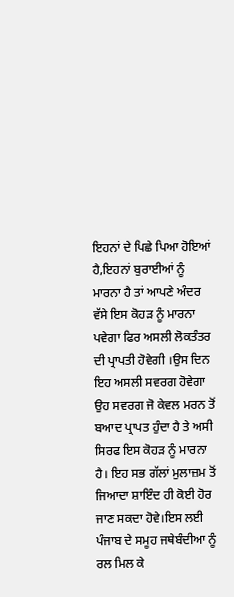ਇਹਨਾਂ ਦੇ ਪਿਛੇ ਪਿਆ ਹੋਇਆਂ ਹੈ,ਇਹਨਾਂ ਬੁਰਾਈਆਂ ਨੂੰ ਮਾਰਨਾ ਹੈ ਤਾਂ ਆਪਣੇ ਅੰਦਰ ਵੱਸੇ ਇਸ ਕੋਹੜ ਨੂੰ ਮਾਰਨਾ ਪਵੇਗਾ ਫਿਰ ਅਸਲੀ ਲੋਕਤੰਤਰ ਦੀ ਪ੍ਰਾਪਤੀ ਹੋਵੇਗੀ ।ਉਸ ਦਿਨ ਇਹ ਅਸਲੀ ਸਵਰਗ ਹੋਵੇਗਾ ਉਹ ਸਵਰਗ ਜੋ ਕੇਵਲ ਮਰਨ ਤੋਂ ਬਆਦ ਪ੍ਰਾਪਤ ਹੁੰਦਾ ਹੈ ਤੇ ਅਸੀ ਸਿਰਫ ਇਸ ਕੋਹੜ ਨੂੰ ਮਾਰਨਾ ਹੈ। ਇਹ ਸਭ ਗੱਲਾਂ ਮੁਲਾਜ਼ਮ ਤੋਂ ਜਿਆਦਾ ਸ਼ਾਇੰਦ ਹੀ ਕੋਈ ਹੋਰ ਜਾਣ ਸਕਦਾ ਹੋਵੇ।ਇਸ ਲਈ ਪੰਜਾਬ ਦੇ ਸਮੂਹ ਜਥੇਬੰਦੀਆ ਨੂੰ ਰਲ ਮਿਲ ਕੇ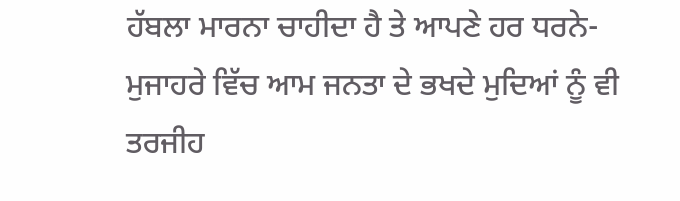ਹੱਬਲਾ ਮਾਰਨਾ ਚਾਹੀਦਾ ਹੈ ਤੇ ਆਪਣੇ ਹਰ ਧਰਨੇ-ਮੁਜਾਹਰੇ ਵਿੱਚ ਆਮ ਜਨਤਾ ਦੇ ਭਖਦੇ ਮੁਦਿਆਂ ਨੂੰ ਵੀ ਤਰਜੀਹ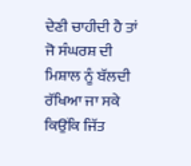ਦੇਣੀ ਚਾਹੀਦੀ ਹੈ ਤਾਂ ਜੋ ਸੰਘਰਸ਼ ਦੀ ਮਿਸ਼ਾਲ ਨੂੰ ਬੱਲਦੀ ਰੱਖਿਆ ਜਾ ਸਕੇ ਕਿਉਂਕਿ ਜਿੱਤ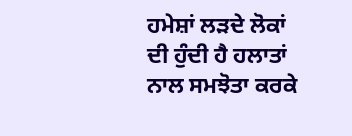ਹਮੇਸ਼ਾਂ ਲੜਦੇ ਲੋਕਾਂ ਦੀ ਹੁੰਦੀ ਹੈ ਹਲਾਤਾਂ ਨਾਲ ਸਮਝੋਤਾ ਕਰਕੇ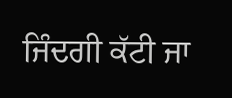ਜਿੰਦਗੀ ਕੱਟੀ ਜਾ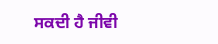ਸਕਦੀ ਹੈ ਜੀਵੀ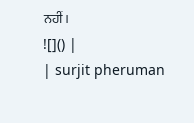ਨਹੀਂ।
![]() |
| surjit pheruman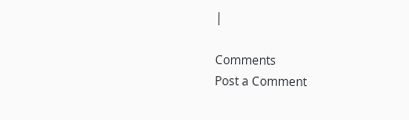|

Comments
Post a Comment